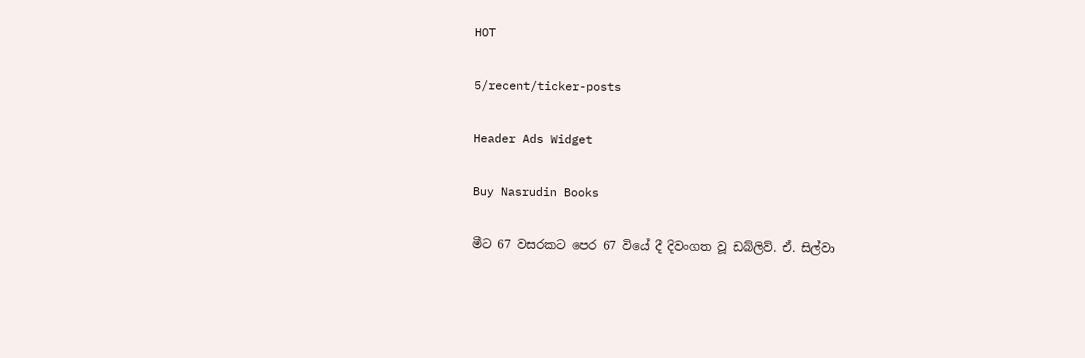HOT

5/recent/ticker-posts

Header Ads Widget

Buy Nasrudin Books

මීට 67 වසරකට පෙර 67 වියේ දී දිවංගත වූ ඩබ්ලිව්. ඒ. සිල්වා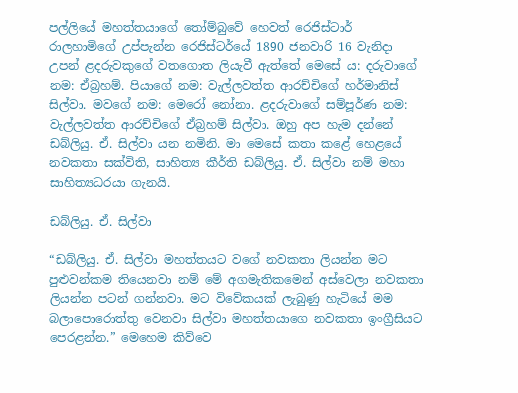පල්ලියේ මහත්තයාගේ තෝම්බුවේ හෙවත් රෙජිස්ටාර් රාලහාමිගේ උප්පැ‍න්න රෙජිස්ටර්යේ 1890 ජනවාරි 16 වැනිදා උපන් ළදරුවකුගේ වතගොත ලියැවී ඇත්තේ මෙසේ ය: දරුවාගේ නම: ඒබ්‍රහම්. පියාගේ නම: වැල්ලවත්ත ආරච්චිගේ හර්මානිස් සිල්වා. මවගේ නම: මෙරෝ නෝනා. ළදරුවාගේ සම්පූර්ණ නම: වැල්ලවත්ත ආරච්චිගේ ඒබ්‍රහම් සිල්වා. ඔහු අප හැම දන්නේ ඩබ්ලියු. ඒ. සිල්වා යන නමිනි. මා මෙසේ කතා කළේ හෙළයේ නවකතා සක්විති, සාහිත්‍ය කීර්ති ඩබ්ලියු. ඒ. සිල්වා නම් මහා සාහිත්‍යධරයා ගැනයි.

ඩබ්ලියු. ඒ. සිල්වා

“ඩබ්ලියු. ඒ. සිල්වා මහත්තයට වගේ නවකතා ලියන්න මට පුළුවන්කම තියෙනවා නම් මේ අගමැතිකමෙන් අස්වෙලා නවකතා ලියන්න පටන් ගන්නවා. මට විවේකයක් ලැබුණු හැටියේ මම බලාපොරොත්තු වෙනවා සිල්වා මහත්තයාගෙ නවකතා ඉංග්‍රීසියට පෙරළන්න.” මෙහෙම කිව්වෙ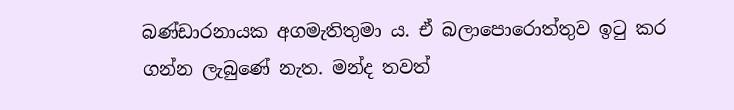බණ්ඩාරනායක අගමැතිතුමා ය. ඒ බලාපොරොත්තුව ඉටු කර ගන්න ලැබුණේ නැත. මන්ද තවත්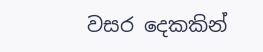වසර දෙකකින්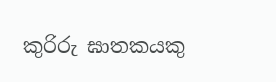කුරිරු ඝාතකයකු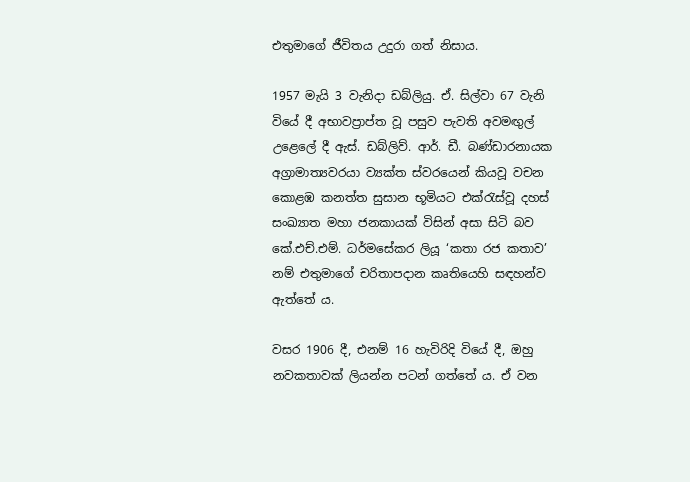එතුමාගේ ජීවිතය උදුරා ගත් නිසාය.

1957 මැයි 3 වැනිදා ඩබ්ලියු. ඒ. සිල්වා 67 වැනි වියේ දී අභාවප්‍රාප්ත වූ පසුව පැවති අවමඟුල් උළෙලේ දී ඇස්. ඩබ්ලිව්. ආර්. ඩී. බණ්ඩාරනායක අග්‍රාමාත්‍යවරයා ව්‍යක්ත ස්වරයෙන් කියවූ වචන කොළඹ කනත්ත සුසාන භූමියට එක්රැස්වූ දහස් සංඛ්‍යාත මහා ජනකායක් විසින් අසා සිටි බව කේ.එච්.එම්. ධර්ම‍සේකර ලියූ ‘කතා රජ කතාව’ නම් එතුමාගේ චරිතාපදාන කෘතියෙහි සඳහන්ව ඇත්තේ ය.

වසර 1906 දී, එනම් 16 හැවිරිදි වියේ දී, ඔහු නවකතාවක් ලියන්න පටන් ගත්තේ ය. ඒ වන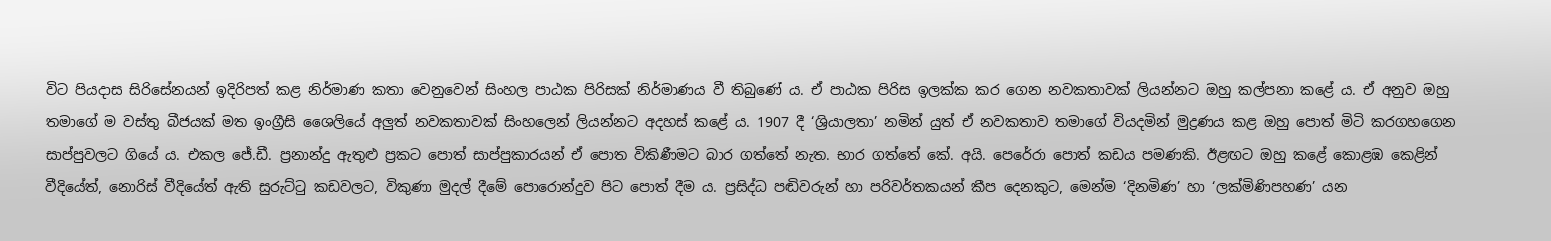විට පියදාස සිරිසේනයන් ඉදිරිපත් කළ නිර්මාණ කතා වෙනුවෙන් සිංහල පාඨක පිරිසක් නිර්මාණය වී තිබුණේ ය. ඒ පාඨක පිරිස ඉලක්ක කර ගෙන නවකතාවක් ලියන්නට ඔහු කල්පනා කළේ ය. ඒ අනුව ඔහු තමාගේ ම වස්තු බීජයක් මත ඉංග්‍රීසි ශෛලියේ අලුත් නවකතාවක් සිංහලෙන් ලියන්නට අදහස් කළේ ය. 1907 දී ‘ශ්‍රියාලතා’ නමින් යුත් ඒ නවකතාව තමාගේ වියදමින් මුද්‍රණය කළ ඔහු පොත් මිටි කරගහගෙන සාප්පුවලට ගියේ ය. එකල ජේ.ඩී. ප්‍රනාන්දු ඇතුළු ප්‍රකට පොත් සාප්පුකාරයන් ඒ පොත විකිණීමට බාර ගත්තේ නැත. භාර ගත්තේ‍ කේ. අයි. පෙරේරා පොත් කඩය පමණකි. ඊළඟට ඔහු කළේ කොළඹ කෙළින් වීදියේත්, නොරිස් වීදියේත් ඇති සුරුට්ටු කඩවලට, විකුණා මුදල් දීමේ පොරොන්දුව පිට පොත් දීම ය. ප්‍රසිද්ධ පඬිවරුන් හා පරිවර්තකයන් කීප දෙනකුට, මෙන්ම ‘දිනමිණ’ හා ‘ලක්මිණිපහණ’ යන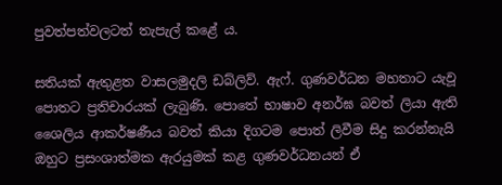පුවත්පත්වලටත් තැපැල් කළේ ය.

සතියක් ඇතුළත වාසලමුදලි ඩබ්ලිව්. ඇෆ්. ගුණවර්ධන මහතාට යැවූ පොතට ප්‍රතිචාරයක් ලැබුණි. පොතේ භාෂාව අනර්ඝ බවත් ලියා ඇති ශෛලිය ආකර්ෂණීය බවත් කියා දිගටම පොත් ලිවීම සිදු කරන්නැයි ඔහුට ප්‍රසංශාත්මක ඇරයුමක් කළ ගුණවර්ධනයන් ඒ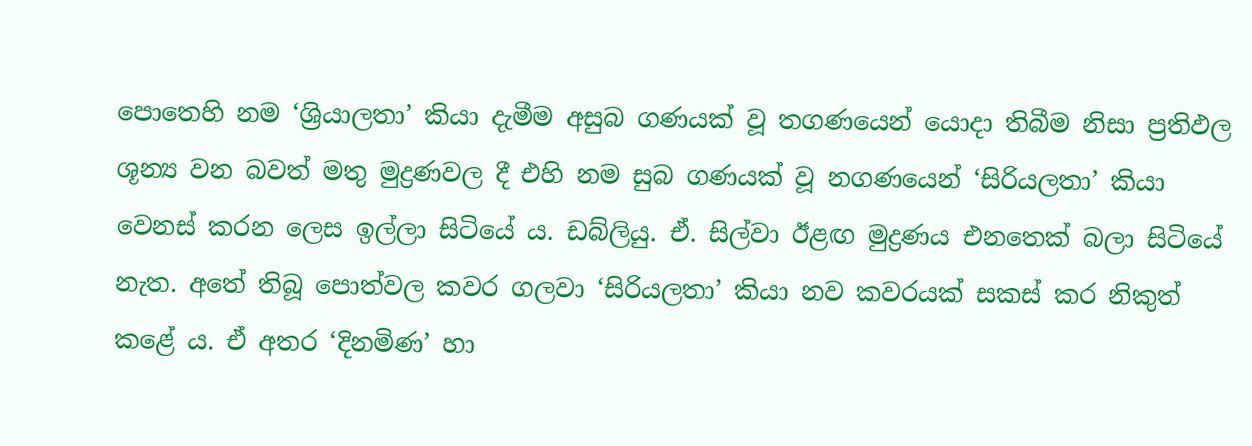පොතෙහි නම ‘ශ්‍රියාලතා’ කියා දැමීම අසුබ ගණයක් වූ තගණයෙන් යොදා තිබීම නිසා ප්‍රතිඵල ශූන්‍ය වන බවත් මතු මුද්‍රණවල දී එහි නම සුබ ගණයක් වූ නගණයෙන් ‘සිරියලතා’ කියා වෙනස් කරන ලෙස ඉල්ලා සිටියේ ය. ඩබ්ලියු. ඒ. සිල්වා ඊළඟ මුද්‍රණය එනතෙක් බලා සිටියේ නැත. අතේ තිබූ පොත්වල කවර ගලවා ‘සිරියලතා’ කියා නව කවරයක් සකස් කර නිකුත් කළේ ය. ඒ අතර ‘දිනමිණ’ හා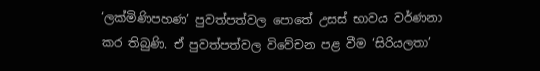‘ලක්මිණිපහණ’ පුවත්පත්වල පොතේ උසස් භාවය වර්ණනා කර තිබුණි. ඒ පුවත්පත්වල විවේචන පළ වීම ‘සිරියලතා’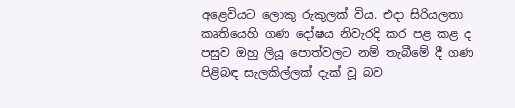අළෙවියට ලොකු රුකුලක් විය. එදා සිරියලතා කෘතියෙහි ගණ දෝෂය නිවැරදි කර පළ කළ ද පසුව ඔහු ලියූ පොත්වලට නම් තැබීමේ දී ගණ පිළිබඳ සැලකිල්ලක් දැක් වූ බව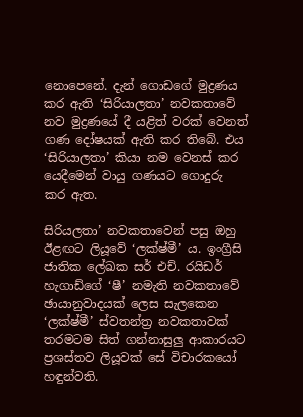නොපෙනේ. දැන් ගොඩගේ මුද්‍රණය කර ඇති ‘සිරියාලතා’ නවකතාවේ නව මුද්‍රණයේ දී යළිත් වරක් වෙනත් ගණ දෝෂයක් ඇති කර තිබේ. එය ‘සිරියාලතා’ කියා නම වෙනස් කර යෙදීමෙන් වායු ගණයට ගොදුරු කර ඇත.

සිරියලතා’ නවකතාවෙන් පසු ඔහු ඊළඟට ලියූවේ ‘ලක්ෂ්මී’ ය. ඉංග්‍රීසි ජාතික ලේඛක සර් එච්. රයිඩර් හැගාඩ්‍ගේ ‘ෂී’ නමැති නවකතාවේ ඡායානුවාදයක් ලෙස සැලකෙන ‘ලක්ෂ්මී’ ස්වතන්ත්‍ර නවකතාවක් තරමටම සිත් ගන්නාසුලු ආකාරයට ප්‍රශස්තව ලියූවක් සේ විචාරකයෝ හඳුන්වති.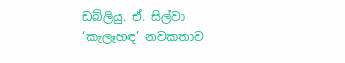ඩබ්ලියු. ඒ. සිල්වා ‘කැලෑහඳ’ නවකතාව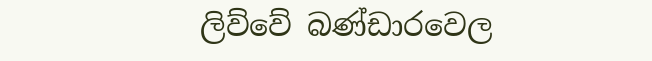ලිව්වේ බණ්ඩාරවෙල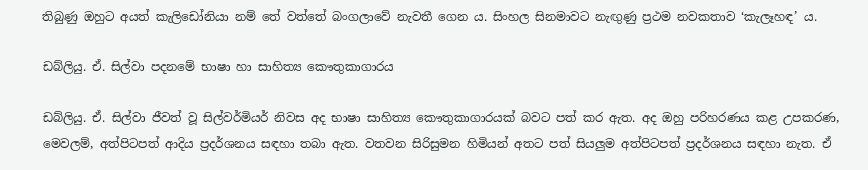තිබුණු ඔහුට අයත් කැලිඩෝනියා නම් තේ වත්තේ බංගලාවේ නැවතී ගෙන ය. සිංහල සිනමාවට නැඟුණු ප්‍රථම නවකතාව ‘කැලෑහඳ’ ය.

ඩබ්ලියු. ඒ. සිල්වා පදනමේ භාෂා හා සාහිත්‍ය කෞතුකාගාරය

ඩබ්ලියු. ඒ. සිල්වා ජීවත් වූ සිල්වර්මියර් නිවස අද භාෂා සාහිත්‍ය කෞතුකාගාරයක් බවට පත් කර ඇත. අද ඔහු පරිහරණය කළ උපකරණ, මෙවලම්, අත්පිටපත් ආදිය ප්‍රදර්ශනය සඳහා තබා ඇත. වතවන සිරිසුමන හිමියන් අතට පත් සියලුම අත්පිටපත් ප්‍රදර්ශනය සඳහා නැත. ඒ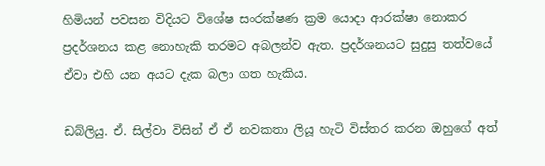හිමියන් පවසන විදියට විශේෂ සංරක්ෂණ ක්‍රම යොදා ආරක්ෂා නොකර ප්‍රදර්ශනය කළ නොහැකි තරමට අබලන්ව ඇත. ප්‍රදර්ශනයට සුදුසු තත්වයේ ඒවා එහි යන අයට දැක බලා ගත හැකිය.

ඩබ්ලියු. ඒ. සිල්වා විසින් ඒ ඒ නවකතා ලියූ හැටි විස්තර කරන ඔහුගේ අත්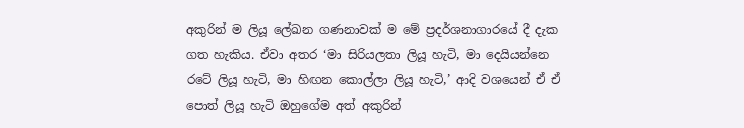අකුරින් ම ලියූ ලේඛන ගණනාවක් ම මේ ප්‍රදර්ශනාගාරයේ දී දැක ගත හැකිය. ඒවා අතර ‘මා සිරියලතා ලියූ හැටි, මා දෙයියන්නෙ රටේ ලියූ හැටි, මා හිඟන කොල්ලා ලියූ හැටි,’ ආදි වශයෙන් ඒ ඒ පොත් ලියූ හැටි ඔහු‍ගේම අත් අකුරින්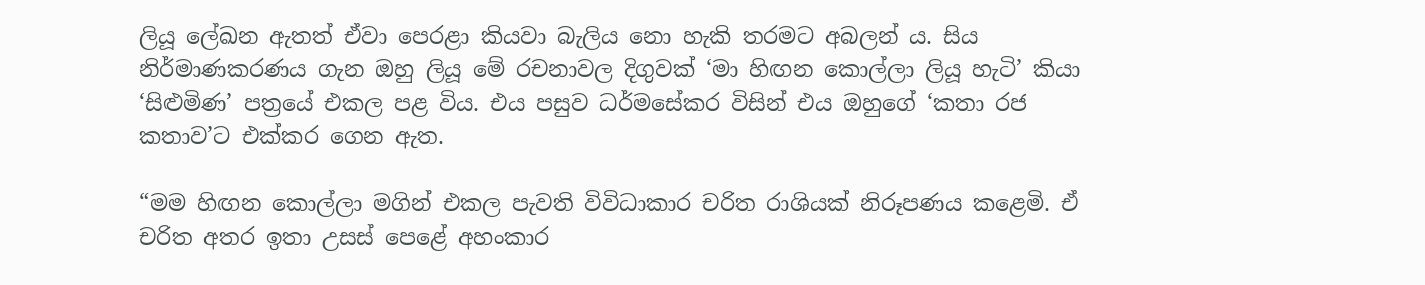ලියූ ලේඛන ඇතත් ඒවා පෙරළා කියවා බැලිය නො හැකි තරමට අබලන් ය. සිය නිර්මාණකරණය ගැන ඔහු ලියූ මේ රචනාවල දිගුවක් ‘මා හිඟන කොල්ලා ලියූ හැටි’ කියා ‘සිළුමිණ’ පත්‍රයේ එකල පළ විය. එය පසුව ධර්මසේකර විසින් එය ඔහුගේ ‘කතා රජ කතාව’ට එක්කර ගෙන ඇත.

“මම හිඟන කොල්ලා මගින් එකල පැවති විවිධාකාර චරිත රාශියක් නිරූපණය කළෙමි. ඒ චරිත අතර ඉතා උසස් පෙළේ අහංකාර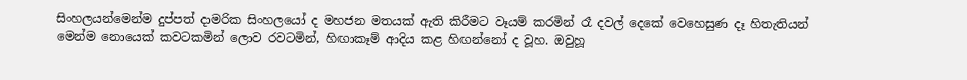සිංහලයන්මෙන්ම දුප්පත් දාමරික සිංහලයෝ ද මහජන මතයක් ඇති කිරීමට වෑයම් කරමින් රෑ දවල් දෙකේ වෙහෙසුණ දෑ හිතැතියන් මෙන්ම නොයෙක් කවටකමින් ලොව රවටමින්, හිඟාකෑම් ආදිය කළ හිඟන්නෝ ද වූහ. ඔවුහූ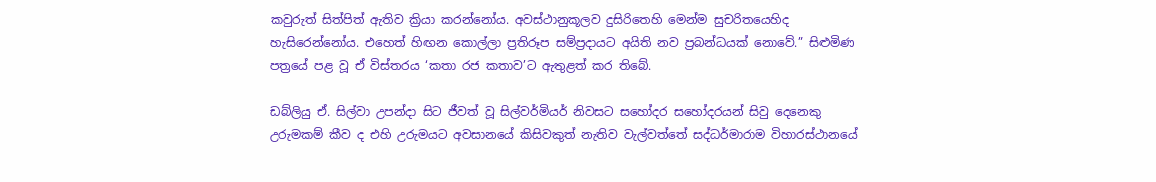කවුරුත් සිත්පිත් ඇතිව ක්‍රියා කරන්නෝය. අවස්ථානුකූලව දුසිරිතෙහි මෙන්ම සුචරිතයෙහිද හැසිරෙන්නෝය. එහෙත් හිඟන කොල්ලා ප්‍රතිරූප සම්ප්‍රදායට අයිති නව ප්‍රබන්ධයක් නොවේ.” සිළුමිණ පත්‍රයේ පළ වූ ඒ විස්තරය ‘කතා රජ කතාව’ට ඇතුළත් කර තිබේ.

ඩබ්ලියු ඒ. සිල්වා උපන්දා සිට ජීවත් වූ සිල්වර්මියර් නිවසට සහෝදර සහෝදරයන් සිවු දෙනෙකු උරුමකම් කීව ද එහි උරුමයට අවසානයේ කිසිවකුත් නැතිව වැල්වත්තේ සද්ධර්මාරාම විහාරස්ථානයේ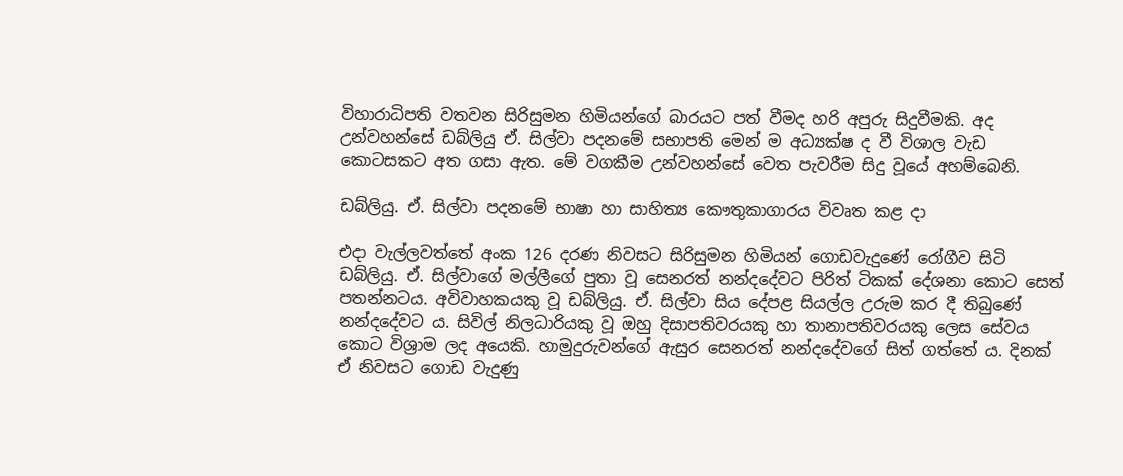විහාරාධිපති වතවන සිරිසුමන හිමියන්ගේ බාරයට පත් වීමද හරි අපුරු සිදුවීමකි. අද උන්වහන්සේ ඩබ්ලියු ඒ. සිල්වා පදනමේ සභාපති මෙන් ම අධ්‍යක්ෂ ද වී විශාල වැඩ කොටසකට අත ගසා ඇත. මේ වගකීම උන්වහන්සේ වෙත පැවරීම සිදු වූයේ අහම්බෙනි.

ඩබ්ලියු. ඒ. සිල්වා පදනමේ භාෂා හා සාහිත්‍ය කෞතුකාගාරය විවෘත කළ දා

එදා වැල්ලවත්තේ අංක 126 දරණ නිවසට සිරිසුමන හිමියන් ගොඩවැදුණේ රෝගීව සිටි ඩබ්ලියු. ඒ. සිල්වා‍ගේ මල්ලීගේ පුතා වූ සෙනරත් නන්දදේවට පිරිත් ටිකක් දේශනා කොට සෙත් පතන්නටය. අවිවාහකයකු වූ ඩබ්ලියු. ඒ. සිල්වා සිය දේපළ සියල්ල උරුම කර දී තිබුණේ නන්දදේවට ය. සිවිල් නිලධාරියකු වූ ඔහු දිසාපතිවරයකු හා තානාපතිවරයකු ලෙස සේවය කොට විශ්‍රාම ලද අයෙකි. හාමුදුරුවන්ගේ ඇසුර සෙනරත් නන්දදේවගේ සිත් ගත්තේ ය. දිනක් ඒ නිවසට ගොඩ වැදුණු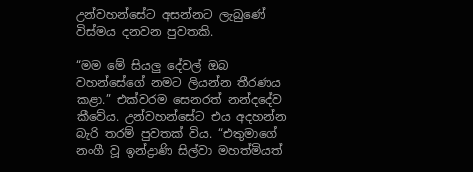උන්වහන්සේට අසන්නට ලැබුණේ විස්මය දනවන පුවතකි.

“මම මේ සියලු දේවල් ඔබ වහන්සේගේ නමට ලියන්න තීරණය කළා.” එක්වරම සෙනරත් නන්දදේව කීවේය. උන්වහන්සේට එය අදහන්න බැරි තරම් පුවතක් විය. “එතුමාගේ නංගී වූ ඉන්ද්‍රාණි සිල්වා මහත්මියත්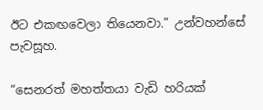ඊට එකඟවෙලා තියෙනවා.” උන්වහන්සේ පැවසූහ.

“සෙනරත් මහත්තයා වැඩි හරියක්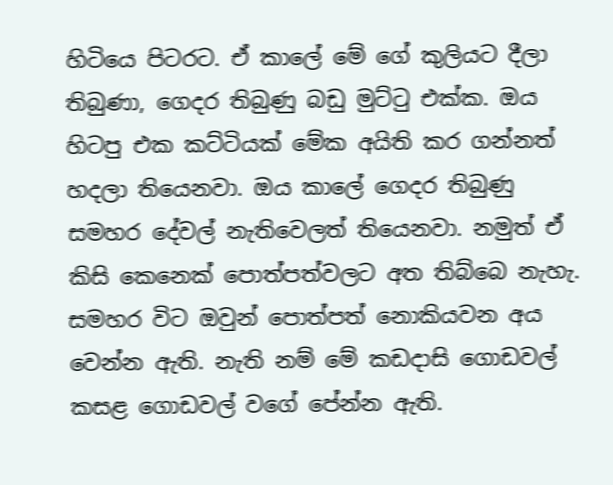හිටියෙ පිටරට. ඒ කාලේ මේ ගේ කුලියට දීලා තිබුණා, ගෙදර ති‍බුණු බඩු මුට්ටු එක්ක. ඔය හිටපු එක කට්ටියක් මේක අයිති කර ගන්නත් හදලා තියෙනවා. ඔය කාලේ ගෙදර තිබුණු සමහර දේවල් නැතිවෙලත් තියෙනවා. නමුත් ඒ කිසි කෙනෙක් පොත්පත්වලට අත තිබ්බෙ නැහැ. සමහර විට ඔවුන් පොත්පත් නොකියවන අය වෙන්න ඇති. නැති නම් මේ කඩදාසි ගොඩවල් කසළ ගොඩවල් වගේ පේන්න ඇති.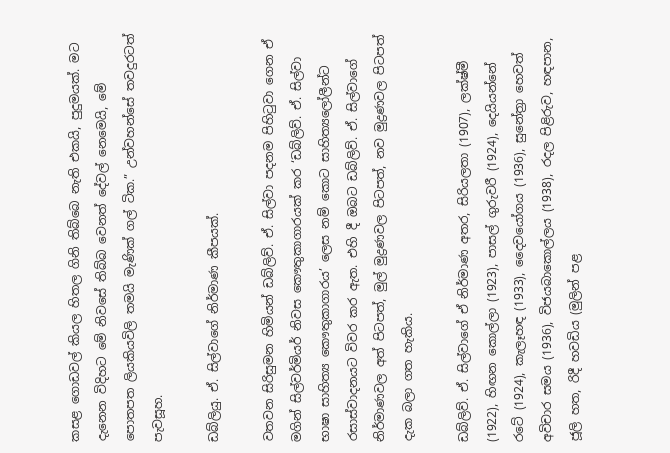කසළ ‍ගෙ‍ාඩවල් කියල හිතල ගිනි තිබ්බෙ නැති එකයි, පුදුමයක්. මට දැනෙන විදිහට මේ නිවසේ තිබ්බ වෙනත් දේවල් නෙමෙයි, මේ පොතපත ලියකියවිලි තමයි මැණික් ගල් ටික.” උන්වහන්සේ තවදුරටත් පැවසූහ.

ඩබ්ලියු. ඒ. සිල්වාගේ නිර්මාණ කීපයක්.

වතවන සිරිසුමන හිමියන් ඩබ්ලිව්. ඒ. සිල්වා පදනම පිහිටුවා ගෙන ඒ මගින් සිල්වර්මියර් නිවස කෞතුකාගාරයක් කර ‘ඩබ්ලිව්. ඒ. සිල්වා භාෂා සාහිත්‍ය කෞතුකාගාරය’ ලෙස නම් කොට සාහිත්‍යලෝලීන්ට රසාස්වාදනයට විවර කර ඇත. එහි දී ඔබට ඩබ්ලිව්. ඒ. සිල්වාගේ නිර්මාණවල අත් පිටපත්, මුල් මුද්‍රණවල පිටපත්, නව මුද්‍රණවල පිටපත් දැක බලා ගත හැකිය.

ඩබ්ලිව්. ඒ. සිල්වාගේ ඒ නිර්මාණ අතර, සිරියලතා (1907), ලක්ෂ්මී (1922), හිඟන කොල්ලා (1923), පාසල් ගුරුවරී (1924), දෙයියන්නේ රටේ (1924), කැලෑහඳ (1933), දෛවයෝගය (1936), සුනේත්‍රා හෙවත් අවිචාර සමය (1936), විජයබාකොල්ලය (1938), රදල පිළිරුව, හඳපාන, ජූලි හත, රිදී හවඩිය (මුලින් පළ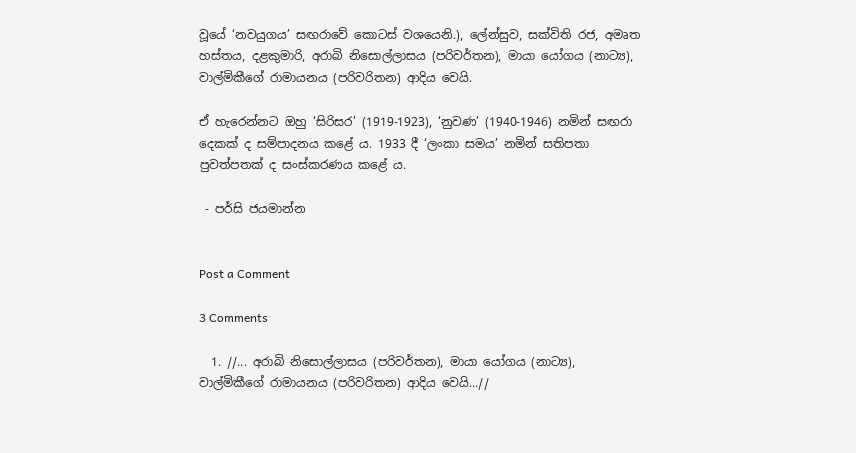වූයේ ‘නවයුගය’ සඟරාවේ කොටස් වශයෙනි.), ලේන්සුව, සක්විති රජ, අමෘත හස්තය, දළකුමාරි, අරාබි නිසොල්ලාසය (පරිවර්තන), මායා යෝගය (නාට්‍ය), වාල්මිකීගේ රාමායනය (පරිවරිතන) ආදිය වෙයි.

ඒ හැරෙන්නට ඔහු ‘සිරිසර’ (1919-1923), ‘නුවණ’ (1940-1946) නමින් සඟරා දෙකක් ද සම්පාදනය කළේ ය. 1933 දී ‘ලංකා සමය’ නමින් සතිපතා පුවත්පතක් ද සංස්කරණය කළේ ය.

 - පර්සි ජයමාන්න


Post a Comment

3 Comments

  1. //... අරාබි නිසොල්ලාසය (පරිවර්තන), මායා යෝගය (නාට්‍ය), වාල්මිකීගේ රාමායනය (පරිවරිතන) ආදිය වෙයි...//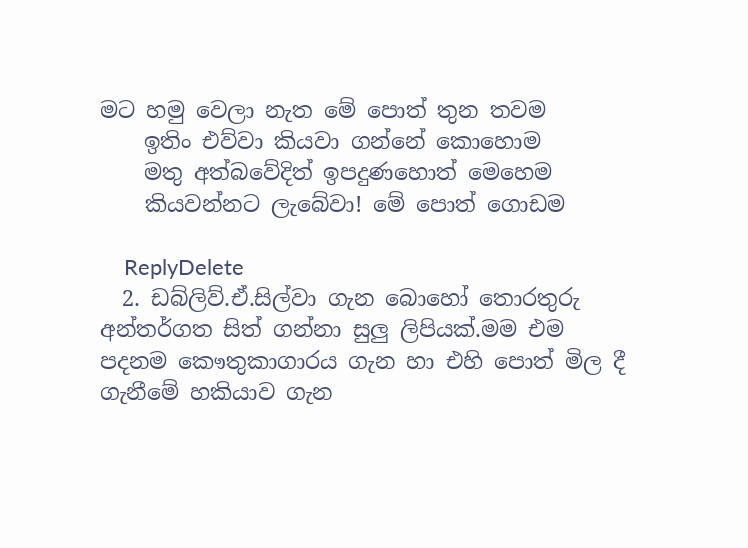මට හමු වෙලා නැත මේ පොත් තුන තවම
    ඉතිං එව්වා කියවා ගන්නේ කොහොම
    මතු අත්බවේදිත් ඉපදුණහොත් මෙහෙම
    කියවන්නට ලැබේවා! මේ පොත් ගොඩම

    ReplyDelete
  2. ඩබ්ලිව්.ඒ.සිල්වා ගැන බොහෝ තොරතුරු අන්තර්ගත සිත් ගන්නා සුලු ලිපියක්.මම එම පදනම කෞතුකාගාරය ගැන හා එහි පොත් මිල දී ගැනීමේ හකියාව ගැන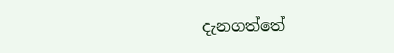දැනගත්තේ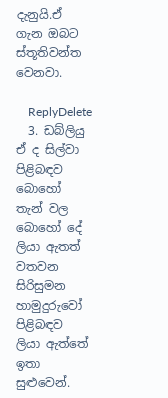දැනුයි.ඒ ගැන ඔබට ස්තූතිවන්ත වෙනවා.

    ReplyDelete
  3. ඩබ්ලියු ඒ ද සිල්වා පිළිබඳව බොහෝ තැන් වල බොහෝ දේ ලියා ඇතත් වතවන සිරිසුමන හාමුදුරුවෝ පිළිබඳව ලියා ඇත්තේ ඉතා සුළුවෙන්.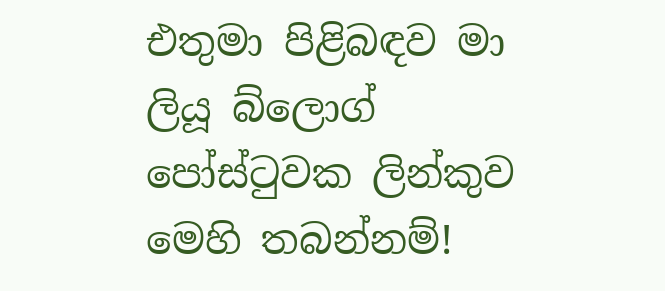එතුමා පිළිබඳව මා ලියූ බ්ලොග් පෝස්ටුවක ලින්කුව මෙහි තබන්නම්!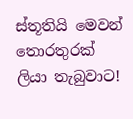ස්තූතියි මෙවන් තොරතුරක් ලියා තැබුවාට!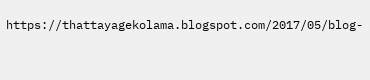https://thattayagekolama.blogspot.com/2017/05/blog-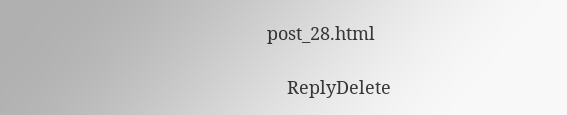post_28.html

    ReplyDelete